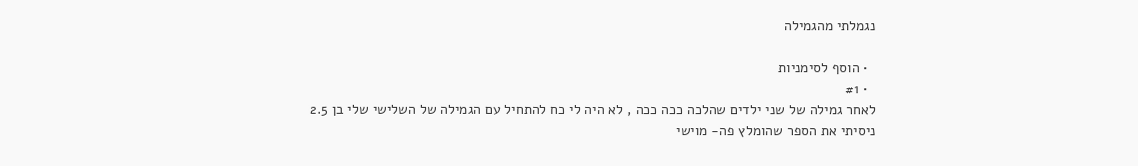נגמלתי מהגמילה

  • הוסף לסימניות
  • #1
לאחר גמילה של שני ילדים שהלכה ככה ככה , לא היה לי כח להתחיל עם הגמילה של השלישי שלי בן 2.5
ניסיתי את הספר שהומלץ פה- מוישי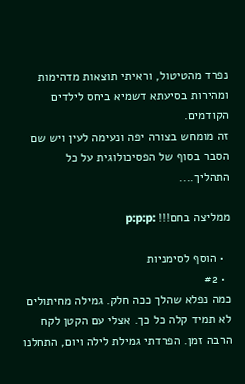נפרד מהטיטול, וראיתי תוצאות מדהימות ומהירות בסיעתא דשמיא ביחס לילדים הקודמים.
זה מומחש בצורה יפה ונעימה לעין ויש שם הסבר בסוף של הפסיכולוגית על כל התהליך....

ממליצה בחם!!! :p:p:p

  • הוסף לסימניות
  • #2
כמה נפלא שהלך ככה חלק. גמילה מחיתולים לא תמיד קלה כל כך. אצלי עם הקטן לקח הרבה זמן. הפרדתי גמילת לילה ויום, התחלנו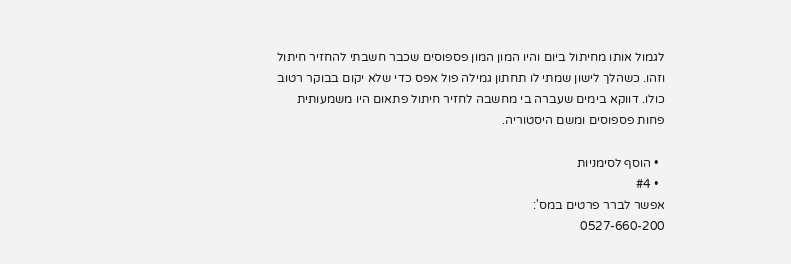לגמול אותו מחיתול ביום והיו המון המון פספוסים שכבר חשבתי להחזיר חיתול וזהו. כשהלך לישון שמתי לו תחתון גמילה פול אפס כדי שלא יקום בבוקר רטוב כולו. דווקא בימים שעברה בי מחשבה לחזיר חיתול פתאום היו משמעותית פחות פספוסים ומשם היסטוריה.

  • הוסף לסימניות
  • #4
אפשר לברר פרטים במס':
0527-660-200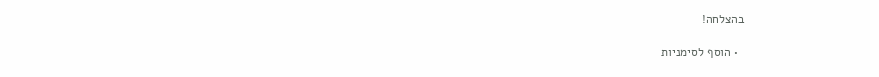בהצלחה!

  • הוסף לסימניות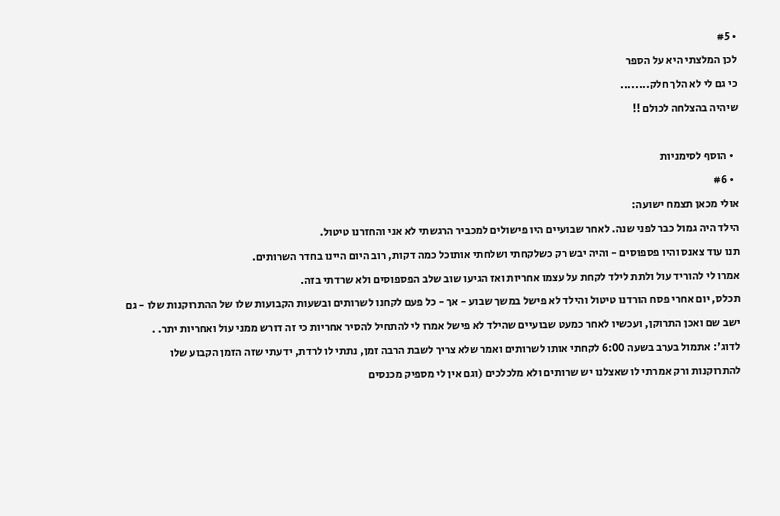• #5
לכן המלצתי היא על הספר
כי גם לי לא הלך חלק........
שיהיה בהצלחה לכולם !!

  • הוסף לסימניות
  • #6
אולי מכאן תצמח ישועה:
הילד היה גמול כבר לפני שנה. לאחר שבועיים היו פישולים למכביר הרגשתי לא אני והחזרנו טיטול.
תנו עוד צאנס והיו פספוסים - והיה יבש רק כשלקחתי ושלחתי אותוכל כמה דקות, רוב היום היינו בחדר השרותים.
אמרו לי להוריד עול ולתת לילד לקחת על עצמו אחריות ואז הגיעו שוב שלב הפספוסים ולא שרדתי בזה.
תכלס, יום אחרי פסח הורדנו טיטול והילד לא פישל במשך שבוע - אך - כל פעם לקחנו לשרותים ובשעות הקבועות שלו של ההתרוקנות שלו - גם ישב שם ואכן התרוקן, ועכשיו לאחר כמעט שבועיים שהילד לא פישל אמרו לי להתחיל להסיר אחריות כי זה דורש ממני עול ואחריות יתר. .
לדוג': אתמול בערב בשעה 6:00 לקחתי אותו לשרותים ואמר שלא צריך לשבת הרבה זמן, נתתי לו לרדת, ידעתי שזה הזמן הקבוע שלו להתרוקנות ורק אמרתי לו שאצלנו יש שרותים ולא מלכלכים (וגם אין לי מספיק מכנסים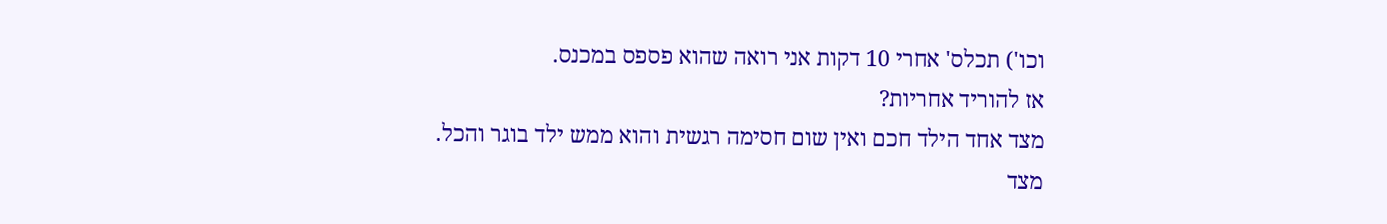וכו') תכלס' אחרי 10 דקות אני רואה שהוא פספס במכנס.
אז להוריד אחריות?
מצד אחד הילד חכם ואין שום חסימה רגשית והוא ממש ילד בוגר והכל.
מצד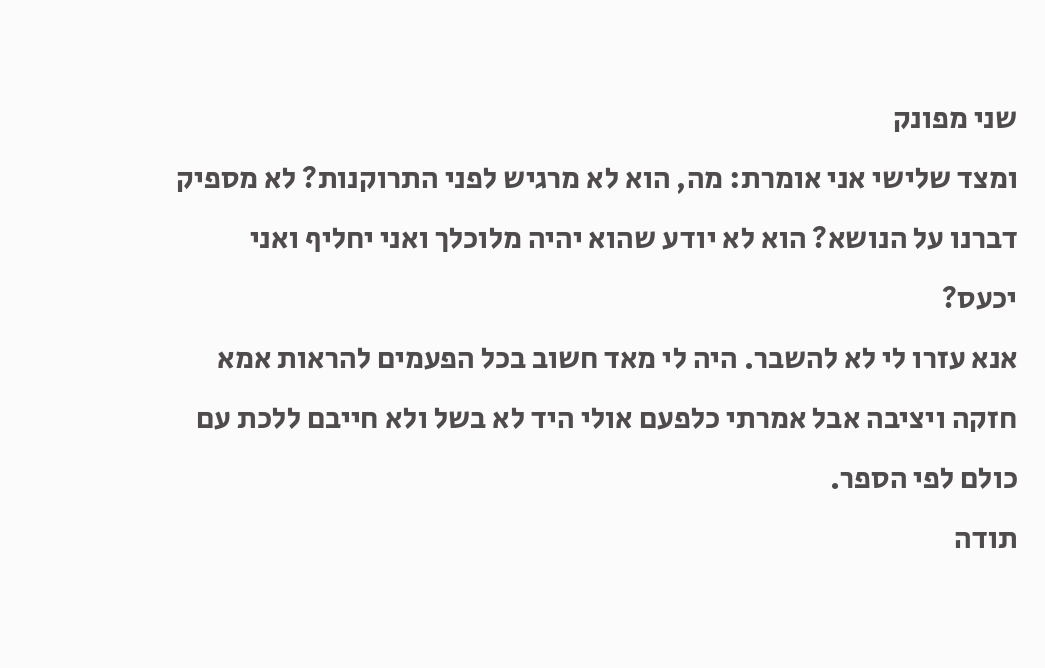שני מפונק
ומצד שלישי אני אומרת: מה, הוא לא מרגיש לפני התרוקנות? לא מספיק דברנו על הנושא? הוא לא יודע שהוא יהיה מלוכלך ואני יחליף ואני יכעס?
אנא עזרו לי לא להשבר. היה לי מאד חשוב בכל הפעמים להראות אמא חזקה ויציבה אבל אמרתי כלפעם אולי היד לא בשל ולא חייבם ללכת עם כולם לפי הספר.
תודה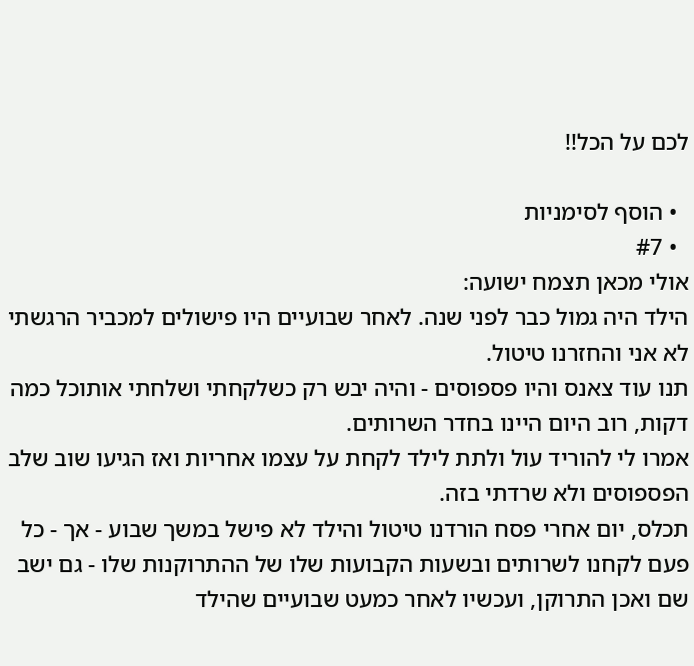לכם על הכל!!

  • הוסף לסימניות
  • #7
אולי מכאן תצמח ישועה:
הילד היה גמול כבר לפני שנה. לאחר שבועיים היו פישולים למכביר הרגשתי לא אני והחזרנו טיטול.
תנו עוד צאנס והיו פספוסים - והיה יבש רק כשלקחתי ושלחתי אותוכל כמה דקות, רוב היום היינו בחדר השרותים.
אמרו לי להוריד עול ולתת לילד לקחת על עצמו אחריות ואז הגיעו שוב שלב הפספוסים ולא שרדתי בזה.
תכלס, יום אחרי פסח הורדנו טיטול והילד לא פישל במשך שבוע - אך - כל פעם לקחנו לשרותים ובשעות הקבועות שלו של ההתרוקנות שלו - גם ישב שם ואכן התרוקן, ועכשיו לאחר כמעט שבועיים שהילד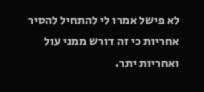לא פישל אמרו לי להתחיל להסיר אחריות כי זה דורש ממני עול ואחריות יתר.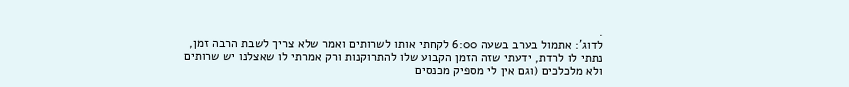.
לדוג': אתמול בערב בשעה 6:00 לקחתי אותו לשרותים ואמר שלא צריך לשבת הרבה זמן, נתתי לו לרדת, ידעתי שזה הזמן הקבוע שלו להתרוקנות ורק אמרתי לו שאצלנו יש שרותים ולא מלכלכים (וגם אין לי מספיק מכנסים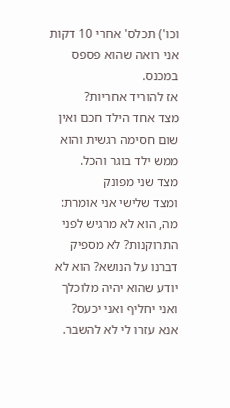וכו') תכלס' אחרי 10 דקות אני רואה שהוא פספס במכנס.
אז להוריד אחריות?
מצד אחד הילד חכם ואין שום חסימה רגשית והוא ממש ילד בוגר והכל.
מצד שני מפונק
ומצד שלישי אני אומרת: מה, הוא לא מרגיש לפני התרוקנות? לא מספיק דברנו על הנושא? הוא לא יודע שהוא יהיה מלוכלך ואני יחליף ואני יכעס?
אנא עזרו לי לא להשבר.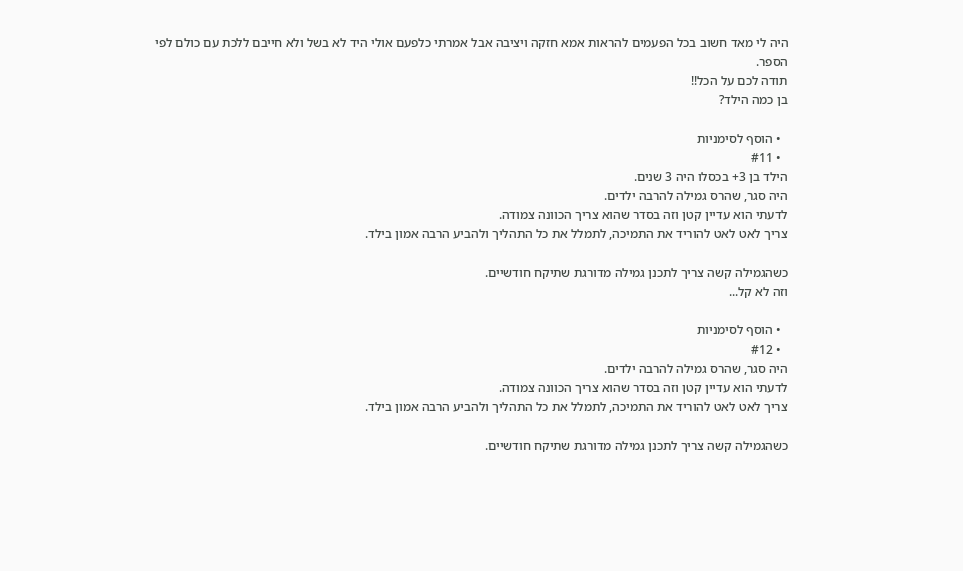היה לי מאד חשוב בכל הפעמים להראות אמא חזקה ויציבה אבל אמרתי כלפעם אולי היד לא בשל ולא חייבם ללכת עם כולם לפי הספר.
תודה לכם על הכל!!
בן כמה הילד?

  • הוסף לסימניות
  • #11
הילד בן 3+ בכסלו היה 3 שנים.
היה סגר, שהרס גמילה להרבה ילדים.
לדעתי הוא עדיין קטן וזה בסדר שהוא צריך הכוונה צמודה.
צריך לאט לאט להוריד את התמיכה, לתמלל את כל התהליך ולהביע הרבה אמון בילד.

כשהגמילה קשה צריך לתכנן גמילה מדורגת שתיקח חודשיים.
וזה לא קל...

  • הוסף לסימניות
  • #12
היה סגר, שהרס גמילה להרבה ילדים.
לדעתי הוא עדיין קטן וזה בסדר שהוא צריך הכוונה צמודה.
צריך לאט לאט להוריד את התמיכה, לתמלל את כל התהליך ולהביע הרבה אמון בילד.

כשהגמילה קשה צריך לתכנן גמילה מדורגת שתיקח חודשיים.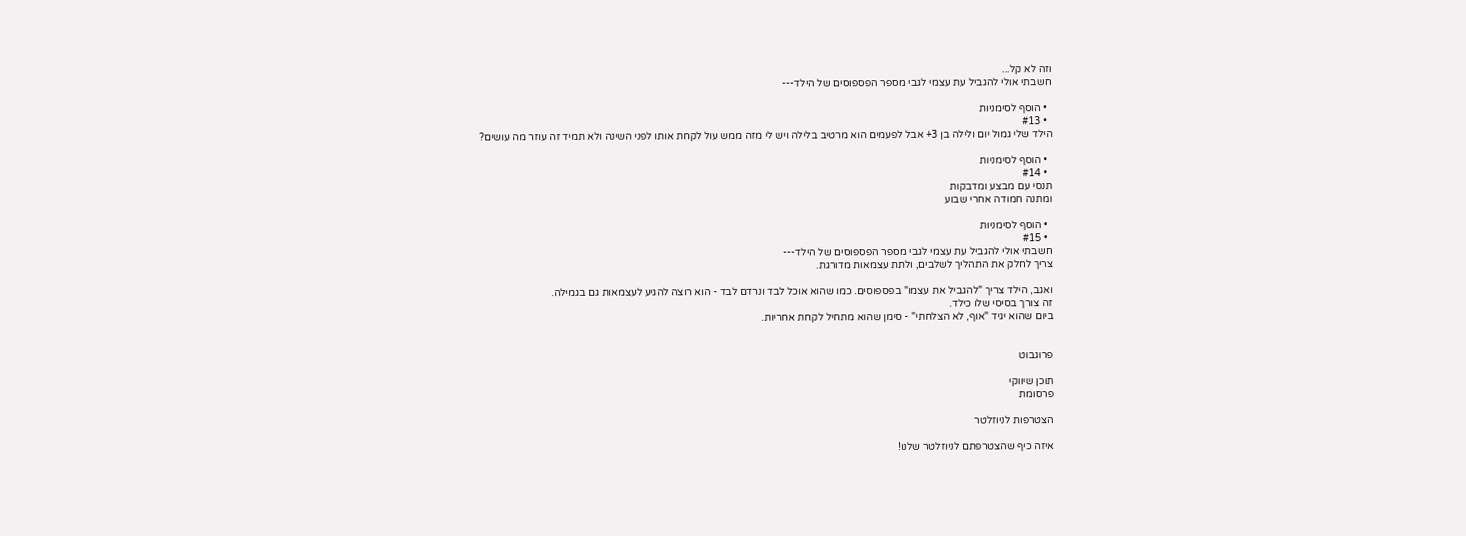וזה לא קל...
חשבתי אולי להגביל עת עצמי לגבי מספר הפספוסים של הילד---

  • הוסף לסימניות
  • #13
הילד שלי גמול יום ולילה בן 3+ אבל לפעמים הוא מרטיב בלילה ויש לי מזה ממש עול לקחת אותו לפני השינה ולא תמיד זה עוזר מה עושים?

  • הוסף לסימניות
  • #14
תנסי עם מבצע ומדבקות
ומתנה חמודה אחרי שבוע

  • הוסף לסימניות
  • #15
חשבתי אולי להגביל עת עצמי לגבי מספר הפספוסים של הילד---
צריך לחלק את התהליך לשלבים, ולתת עצמאות מדורגת.

ואגב, הילד צריך "להגביל את עצמו" בפספוסים. כמו שהוא אוכל לבד ונרדם לבד - הוא רוצה להגיע לעצמאות גם בגמילה.
זה צורך בסיסי שלו כילד.
ביום שהוא יגיד "אוף, לא הצלחתי" - סימן שהוא מתחיל לקחת אחריות.


פרוגבוט

תוכן שיווקי
פרסומת

הצטרפות לניוזלטר

איזה כיף שהצטרפתם לניוזלטר שלנו!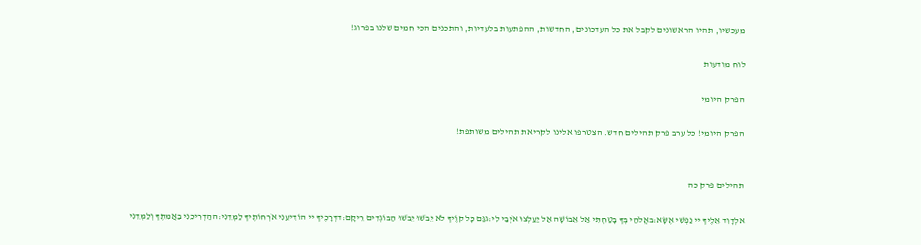מעכשיו, תהיו הראשונים לקבל את כל העדכונים, החדשות, ההפתעות בלעדיות, והתכנים הכי חמים שלנו בפרוג!

לוח מודעות

הפרק היומי

הפרק היומי! כל ערב פרק תהילים חדש. הצטרפו אלינו לקריאת תהילים משותפת!


תהילים פרק כה

אלְדָוִד אֵלֶיךָ יי נַפְשִׁי אֶשָּׂא:באֱלֹהַי בְּךָ בָטַחְתִּי אַל אֵבוֹשָׁה אַל יַעַלְצוּ אֹיְבַי לִי:גגַּם כָּל קוֶֹיךָ לֹא יֵבֹשׁוּ יֵבֹשׁוּ הַבּוֹגְדִים רֵיקָם:דדְּרָכֶיךָ יי הוֹדִיעֵנִי אֹרְחוֹתֶיךָ לַמְּדֵנִי:ההַדְרִיכֵנִי בַאֲמִתֶּךָ וְלַמְּדֵנִי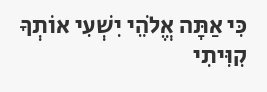כִּי אַתָּה אֱלֹהֵי יִשְׁעִי אוֹתְךָ קִוִּיתִי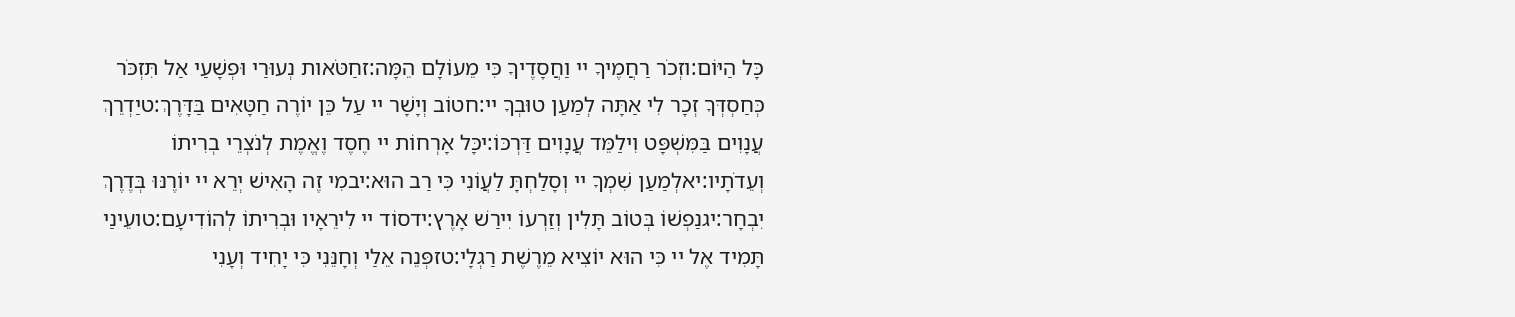כָּל הַיּוֹם:וזְכֹר רַחֲמֶיךָ יי וַחֲסָדֶיךָ כִּי מֵעוֹלָם הֵמָּה:זחַטֹּאות נְעוּרַי וּפְשָׁעַי אַל תִּזְכֹּר כְּחַסְדְּךָ זְכָר לִי אַתָּה לְמַעַן טוּבְךָ יי:חטוֹב וְיָשָׁר יי עַל כֵּן יוֹרֶה חַטָּאִים בַּדָּרֶךְ:טיַדְרֵךְ עֲנָוִים בַּמִּשְׁפָּט וִילַמֵּד עֲנָוִים דַּרְכּוֹ:יכָּל אָרְחוֹת יי חֶסֶד וֶאֱמֶת לְנֹצְרֵי בְרִיתוֹ וְעֵדֹתָיו:יאלְמַעַן שִׁמְךָ יי וְסָלַחְתָּ לַעֲוֹנִי כִּי רַב הוּא:יבמִי זֶה הָאִישׁ יְרֵא יי יוֹרֶנּוּ בְּדֶרֶךְ יִבְחָר:יגנַפְשׁוֹ בְּטוֹב תָּלִין וְזַרְעוֹ יִירַשׁ אָרֶץ:ידסוֹד יי לִירֵאָיו וּבְרִיתוֹ לְהוֹדִיעָם:טועֵינַי תָּמִיד אֶל יי כִּי הוּא יוֹצִיא מֵרֶשֶׁת רַגְלָי:טזפְּנֵה אֵלַי וְחָנֵּנִי כִּי יָחִיד וְעָנִי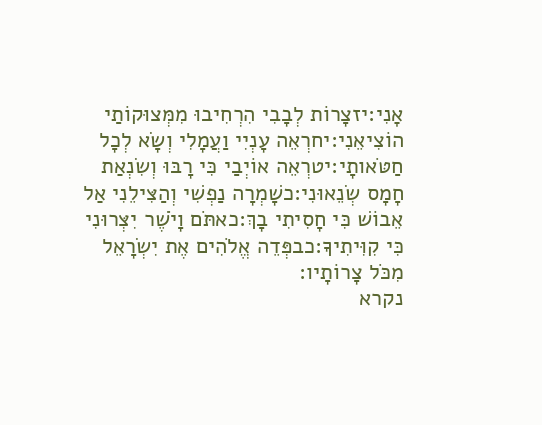אָנִי:יזצָרוֹת לְבָבִי הִרְחִיבוּ מִמְּצוּקוֹתַי הוֹצִיאֵנִי:יחרְאֵה עָנְיִי וַעֲמָלִי וְשָׂא לְכָל חַטֹּאותָי:יטרְאֵה אוֹיְבַי כִּי רָבּוּ וְשִׂנְאַת חָמָס שְׂנֵאוּנִי:כשָׁמְרָה נַפְשִׁי וְהַצִּילֵנִי אַל אֵבוֹשׁ כִּי חָסִיתִי בָךְ:כאתֹּם וָיֹשֶׁר יִצְּרוּנִי כִּי קִוִּיתִיךָ:כבפְּדֵה אֱלֹהִים אֶת יִשְׂרָאֵל מִכֹּל צָרוֹתָיו:
נקרא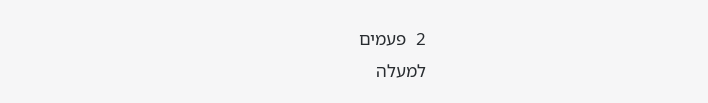2  פעמים
למעלה